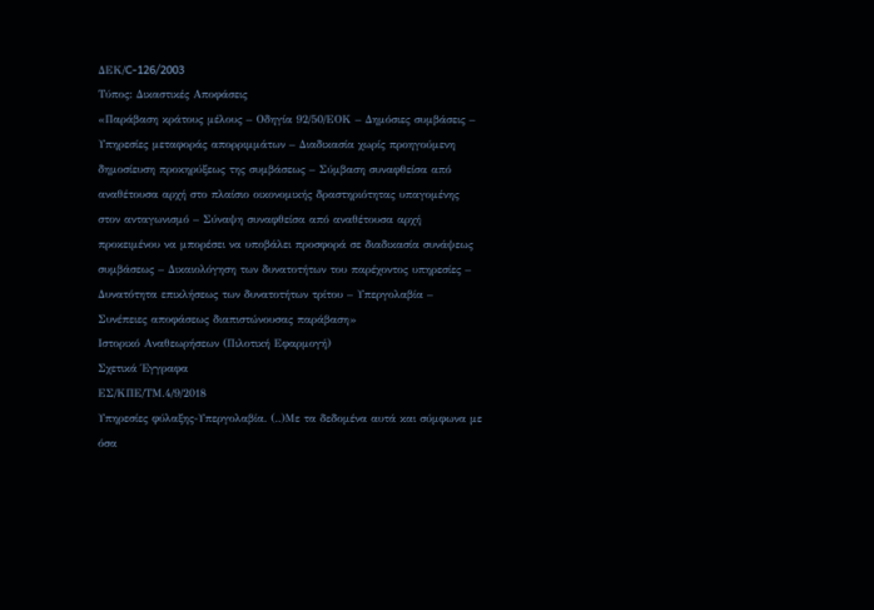ΔΕΚ/C-126/2003
Τύπος: Δικαστικές Αποφάσεις
«Παράβαση κράτους μέλους – Οδηγία 92/50/ΕΟΚ – Δημόσιες συμβάσεις – Υπηρεσίες μεταφοράς απορριμμάτων – Διαδικασία χωρίς προηγούμενη δημοσίευση προκηρύξεως της συμβάσεως – Σύμβαση συναφθείσα από αναθέτουσα αρχή στο πλαίσιο οικονομικής δραστηριότητας υπαγομένης στον ανταγωνισμό – Σύναψη συναφθείσα από αναθέτουσα αρχή προκειμένου να μπορέσει να υποβάλει προσφορά σε διαδικασία συνάψεως συμβάσεως – Δικαιολόγηση των δυνατοτήτων του παρέχοντος υπηρεσίες – Δυνατότητα επικλήσεως των δυνατοτήτων τρίτου – Υπεργολαβία – Συνέπειες αποφάσεως διαπιστώνουσας παράβαση»
Ιστορικό Αναθεωρήσεων (Πιλοτική Εφαρμογή)
Σχετικά Έγγραφα
ΕΣ/ΚΠΕ/ΤΜ.4/9/2018
Υπηρεσίες φύλαξης-Υπεργολαβία. (..)Με τα δεδομένα αυτά και σύμφωνα με όσα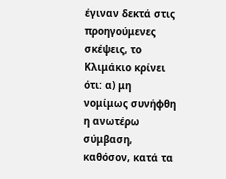έγιναν δεκτά στις προηγούμενες σκέψεις, το Κλιμάκιο κρίνει ότι: α) μη νομίμως συνήφθη η ανωτέρω σύμβαση, καθόσον, κατά τα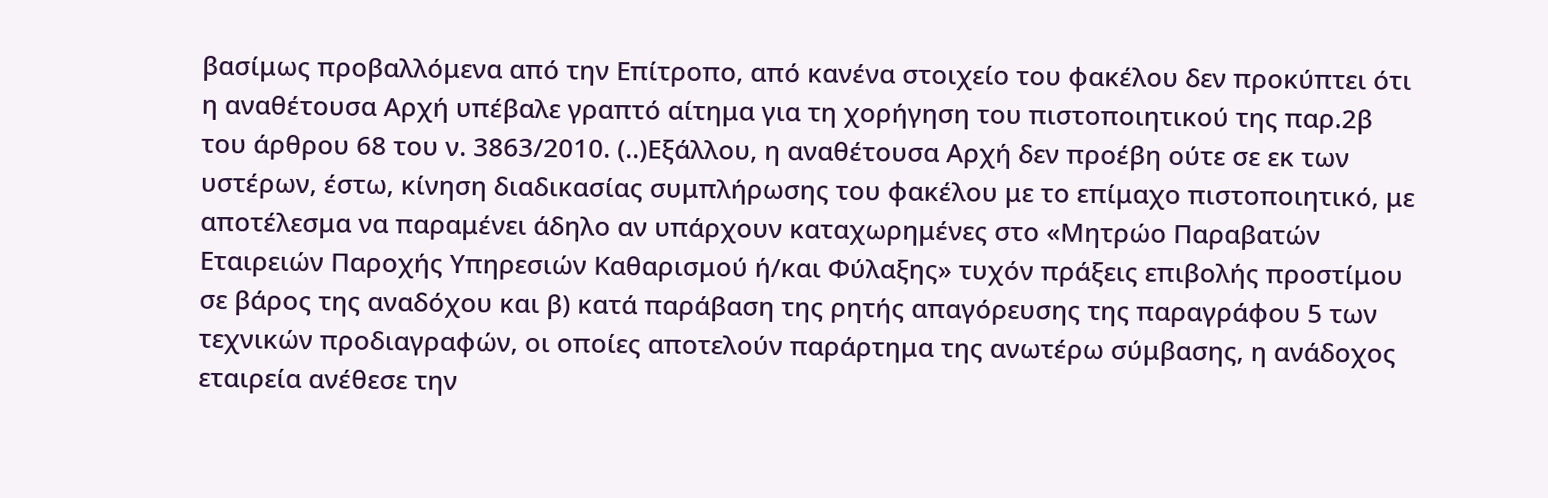βασίμως προβαλλόμενα από την Επίτροπο, από κανένα στοιχείο του φακέλου δεν προκύπτει ότι η αναθέτουσα Αρχή υπέβαλε γραπτό αίτημα για τη χορήγηση του πιστοποιητικού της παρ.2β του άρθρου 68 του ν. 3863/2010. (..)Εξάλλου, η αναθέτουσα Αρχή δεν προέβη ούτε σε εκ των υστέρων, έστω, κίνηση διαδικασίας συμπλήρωσης του φακέλου με το επίμαχο πιστοποιητικό, με αποτέλεσμα να παραμένει άδηλο αν υπάρχουν καταχωρημένες στο «Μητρώο Παραβατών Εταιρειών Παροχής Υπηρεσιών Καθαρισμού ή/και Φύλαξης» τυχόν πράξεις επιβολής προστίμου σε βάρος της αναδόχου και β) κατά παράβαση της ρητής απαγόρευσης της παραγράφου 5 των τεχνικών προδιαγραφών, οι οποίες αποτελούν παράρτημα της ανωτέρω σύμβασης, η ανάδοχος εταιρεία ανέθεσε την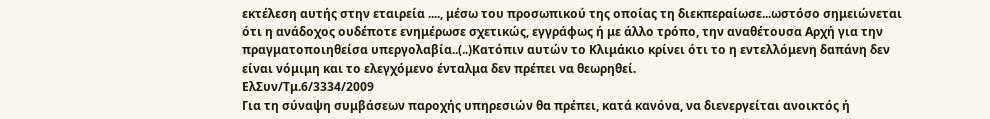εκτέλεση αυτής στην εταιρεία ...., μέσω του προσωπικού της οποίας τη διεκπεραίωσε...ωστόσο σημειώνεται ότι η ανάδοχος ουδέποτε ενημέρωσε σχετικώς, εγγράφως ή με άλλο τρόπο, την αναθέτουσα Αρχή για την πραγματοποιηθείσα υπεργολαβία..(..)Κατόπιν αυτών το Κλιμάκιο κρίνει ότι το η εντελλόμενη δαπάνη δεν είναι νόμιμη και το ελεγχόμενο ένταλμα δεν πρέπει να θεωρηθεί.
ΕλΣυν/Τμ.6/3334/2009
Για τη σύναψη συμβάσεων παροχής υπηρεσιών θα πρέπει, κατά κανόνα, να διενεργείται ανοικτός ή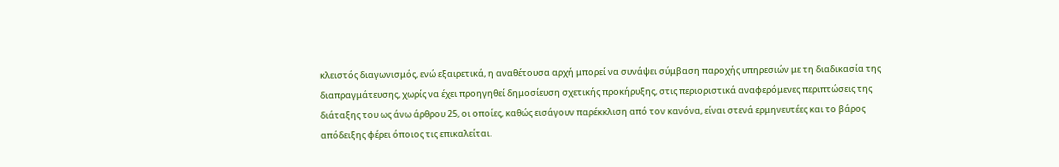κλειστός διαγωνισμός, ενώ εξαιρετικά, η αναθέτουσα αρχή μπορεί να συνάψει σύμβαση παροχής υπηρεσιών με τη διαδικασία της διαπραγμάτευσης, χωρίς να έχει προηγηθεί δημοσίευση σχετικής προκήρυξης, στις περιοριστικά αναφερόμενες περιπτώσεις της διάταξης του ως άνω άρθρου 25, οι οποίες, καθώς εισάγουν παρέκκλιση από τον κανόνα, είναι στενά ερμηνευτέες και το βάρος απόδειξης φέρει όποιος τις επικαλείται.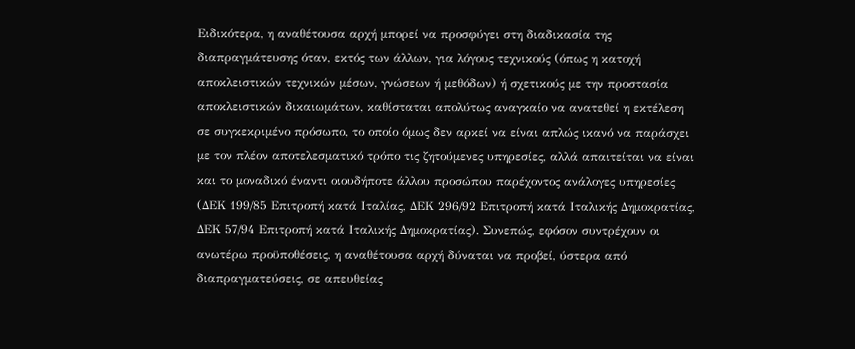Ειδικότερα, η αναθέτουσα αρχή μπορεί να προσφύγει στη διαδικασία της διαπραγμάτευσης όταν, εκτός των άλλων, για λόγους τεχνικούς (όπως η κατοχή αποκλειστικών τεχνικών μέσων, γνώσεων ή μεθόδων) ή σχετικούς με την προστασία αποκλειστικών δικαιωμάτων, καθίσταται απολύτως αναγκαίο να ανατεθεί η εκτέλεση σε συγκεκριμένο πρόσωπο, το οποίο όμως δεν αρκεί να είναι απλώς ικανό να παράσχει με τον πλέον αποτελεσματικό τρόπο τις ζητούμενες υπηρεσίες, αλλά απαιτείται να είναι και το μοναδικό έναντι οιουδήποτε άλλου προσώπου παρέχοντος ανάλογες υπηρεσίες (ΔΕΚ 199/85 Επιτροπή κατά Ιταλίας, ΔΕΚ 296/92 Επιτροπή κατά Ιταλικής Δημοκρατίας, ΔΕΚ 57/94 Επιτροπή κατά Ιταλικής Δημοκρατίας). Συνεπώς, εφόσον συντρέχουν οι ανωτέρω προϋποθέσεις, η αναθέτουσα αρχή δύναται να προβεί, ύστερα από διαπραγματεύσεις, σε απευθείας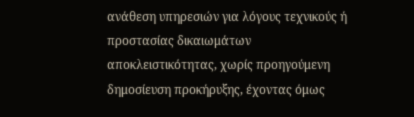ανάθεση υπηρεσιών για λόγους τεχνικούς ή προστασίας δικαιωμάτων αποκλειστικότητας, χωρίς προηγούμενη δημοσίευση προκήρυξης, έχοντας όμως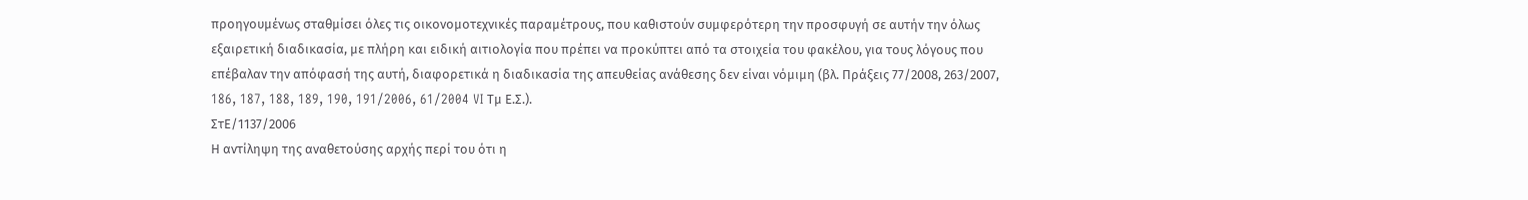προηγουμένως σταθμίσει όλες τις οικονομοτεχνικές παραμέτρους, που καθιστούν συμφερότερη την προσφυγή σε αυτήν την όλως εξαιρετική διαδικασία, με πλήρη και ειδική αιτιολογία που πρέπει να προκύπτει από τα στοιχεία του φακέλου, για τους λόγους που επέβαλαν την απόφασή της αυτή, διαφορετικά η διαδικασία της απευθείας ανάθεσης δεν είναι νόμιμη (βλ. Πράξεις 77/2008, 263/2007, 186, 187, 188, 189, 190, 191/2006, 61/2004 VI Τμ Ε.Σ.).
ΣτΕ/1137/2006
Η αντίληψη της αναθετούσης αρχής περί του ότι η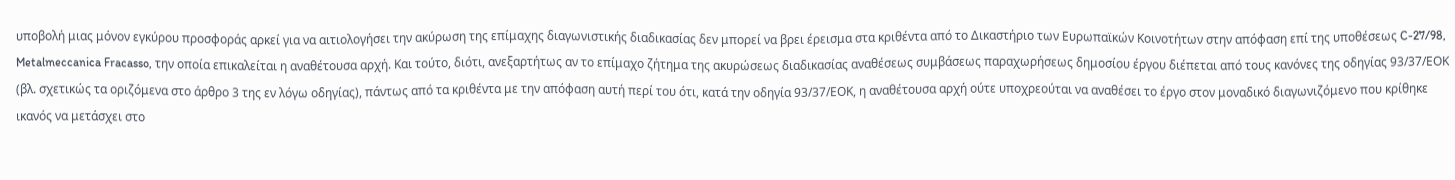υποβολή μιας μόνον εγκύρου προσφοράς αρκεί για να αιτιολογήσει την ακύρωση της επίμαχης διαγωνιστικής διαδικασίας δεν μπορεί να βρει έρεισμα στα κριθέντα από το Δικαστήριο των Ευρωπαϊκών Κοινοτήτων στην απόφαση επί της υποθέσεως C-27/98, Metalmeccanica Fracasso, την οποία επικαλείται η αναθέτουσα αρχή. Και τούτο, διότι, ανεξαρτήτως αν το επίμαχο ζήτημα της ακυρώσεως διαδικασίας αναθέσεως συμβάσεως παραχωρήσεως δημοσίου έργου διέπεται από τους κανόνες της οδηγίας 93/37/ΕΟΚ (βλ. σχετικώς τα οριζόμενα στο άρθρο 3 της εν λόγω οδηγίας), πάντως από τα κριθέντα με την απόφαση αυτή περί του ότι, κατά την οδηγία 93/37/ΕΟΚ, η αναθέτουσα αρχή ούτε υποχρεούται να αναθέσει το έργο στον μοναδικό διαγωνιζόμενο που κρίθηκε ικανός να μετάσχει στο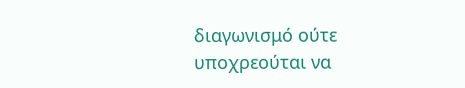διαγωνισμό ούτε υποχρεούται να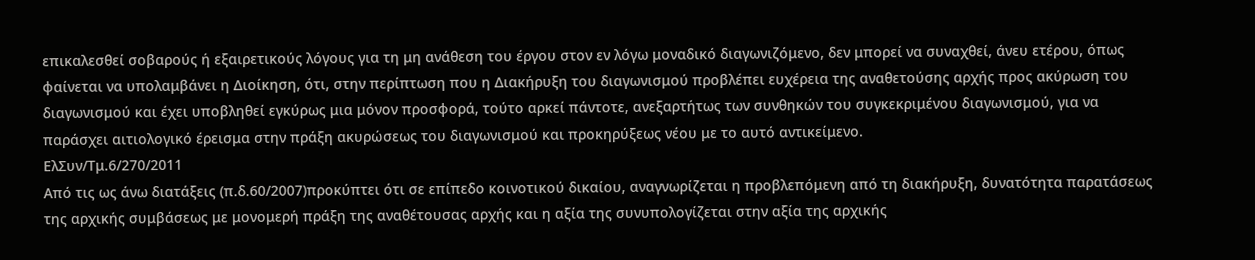επικαλεσθεί σοβαρούς ή εξαιρετικούς λόγους για τη μη ανάθεση του έργου στον εν λόγω μοναδικό διαγωνιζόμενο, δεν μπορεί να συναχθεί, άνευ ετέρου, όπως φαίνεται να υπολαμβάνει η Διοίκηση, ότι, στην περίπτωση που η Διακήρυξη του διαγωνισμού προβλέπει ευχέρεια της αναθετούσης αρχής προς ακύρωση του διαγωνισμού και έχει υποβληθεί εγκύρως μια μόνον προσφορά, τούτο αρκεί πάντοτε, ανεξαρτήτως των συνθηκών του συγκεκριμένου διαγωνισμού, για να παράσχει αιτιολογικό έρεισμα στην πράξη ακυρώσεως του διαγωνισμού και προκηρύξεως νέου με το αυτό αντικείμενο.
ΕλΣυν/Τμ.6/270/2011
Από τις ως άνω διατάξεις (π.δ.60/2007)προκύπτει ότι σε επίπεδο κοινοτικού δικαίου, αναγνωρίζεται η προβλεπόμενη από τη διακήρυξη, δυνατότητα παρατάσεως της αρχικής συμβάσεως με μονομερή πράξη της αναθέτουσας αρχής και η αξία της συνυπολογίζεται στην αξία της αρχικής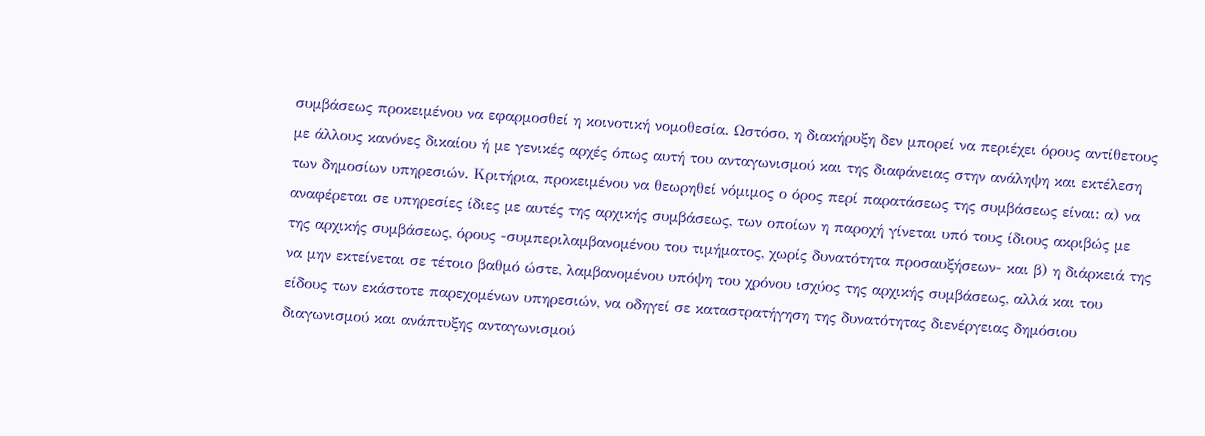συμβάσεως προκειμένου να εφαρμοσθεί η κοινοτική νομοθεσία. Ωστόσο, η διακήρυξη δεν μπορεί να περιέχει όρους αντίθετους με άλλους κανόνες δικαίου ή με γενικές αρχές όπως αυτή του ανταγωνισμού και της διαφάνειας στην ανάληψη και εκτέλεση των δημοσίων υπηρεσιών. Κριτήρια, προκειμένου να θεωρηθεί νόμιμος ο όρος περί παρατάσεως της συμβάσεως είναι: α) να αναφέρεται σε υπηρεσίες ίδιες με αυτές της αρχικής συμβάσεως, των οποίων η παροχή γίνεται υπό τους ίδιους ακριβώς με της αρχικής συμβάσεως, όρους -συμπεριλαμβανομένου του τιμήματος, χωρίς δυνατότητα προσαυξήσεων- και β) η διάρκειά της να μην εκτείνεται σε τέτοιο βαθμό ώστε, λαμβανομένου υπόψη του χρόνου ισχύος της αρχικής συμβάσεως, αλλά και του είδους των εκάστοτε παρεχομένων υπηρεσιών, να οδηγεί σε καταστρατήγηση της δυνατότητας διενέργειας δημόσιου διαγωνισμού και ανάπτυξης ανταγωνισμού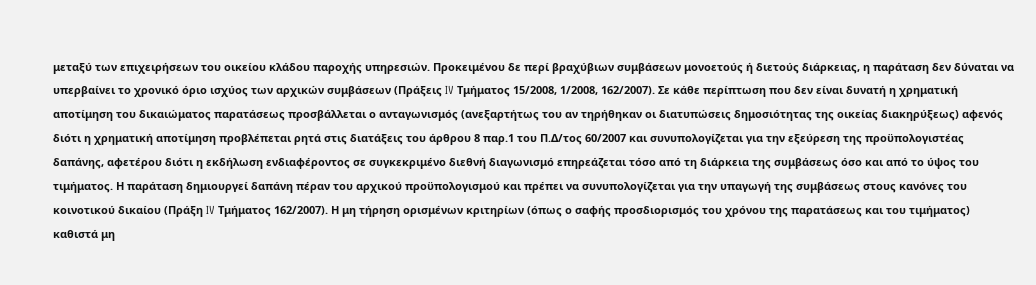μεταξύ των επιχειρήσεων του οικείου κλάδου παροχής υπηρεσιών. Προκειμένου δε περί βραχύβιων συμβάσεων μονοετούς ή διετούς διάρκειας, η παράταση δεν δύναται να υπερβαίνει το χρονικό όριο ισχύος των αρχικών συμβάσεων (Πράξεις IV Τμήματος 15/2008, 1/2008, 162/2007). Σε κάθε περίπτωση που δεν είναι δυνατή η χρηματική αποτίμηση του δικαιώματος παρατάσεως προσβάλλεται ο ανταγωνισμός (ανεξαρτήτως του αν τηρήθηκαν οι διατυπώσεις δημοσιότητας της οικείας διακηρύξεως) αφενός διότι η χρηματική αποτίμηση προβλέπεται ρητά στις διατάξεις του άρθρου 8 παρ.1 του Π.Δ/τος 60/2007 και συνυπολογίζεται για την εξεύρεση της προϋπολογιστέας δαπάνης, αφετέρου διότι η εκδήλωση ενδιαφέροντος σε συγκεκριμένο διεθνή διαγωνισμό επηρεάζεται τόσο από τη διάρκεια της συμβάσεως όσο και από το ύψος του τιμήματος. Η παράταση δημιουργεί δαπάνη πέραν του αρχικού προϋπολογισμού και πρέπει να συνυπολογίζεται για την υπαγωγή της συμβάσεως στους κανόνες του κοινοτικού δικαίου (Πράξη IV Τμήματος 162/2007). Η μη τήρηση ορισμένων κριτηρίων (όπως ο σαφής προσδιορισμός του χρόνου της παρατάσεως και του τιμήματος) καθιστά μη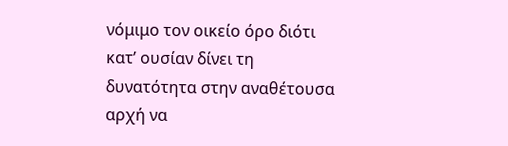νόμιμο τον οικείο όρο διότι κατ’ ουσίαν δίνει τη δυνατότητα στην αναθέτουσα αρχή να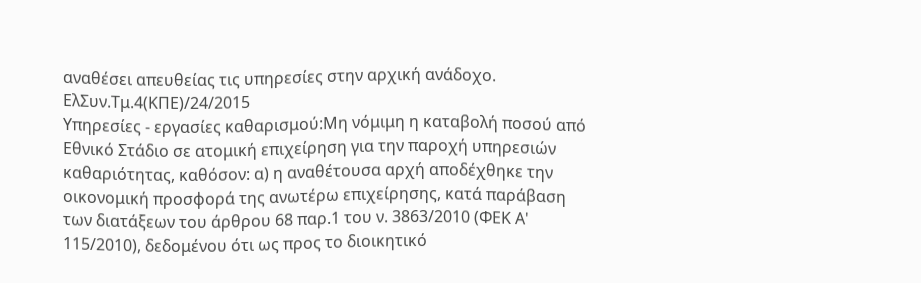αναθέσει απευθείας τις υπηρεσίες στην αρχική ανάδοχο.
ΕλΣυν.Τμ.4(ΚΠΕ)/24/2015
Υπηρεσίες - εργασίες καθαρισμού:Μη νόμιμη η καταβολή ποσού από Εθνικό Στάδιο σε ατομική επιχείρηση για την παροχή υπηρεσιών καθαριότητας, καθόσον: α) η αναθέτουσα αρχή αποδέχθηκε την οικονομική προσφορά της ανωτέρω επιχείρησης, κατά παράβαση των διατάξεων του άρθρου 68 παρ.1 του ν. 3863/2010 (ΦΕΚ Α' 115/2010), δεδομένου ότι ως προς το διοικητικό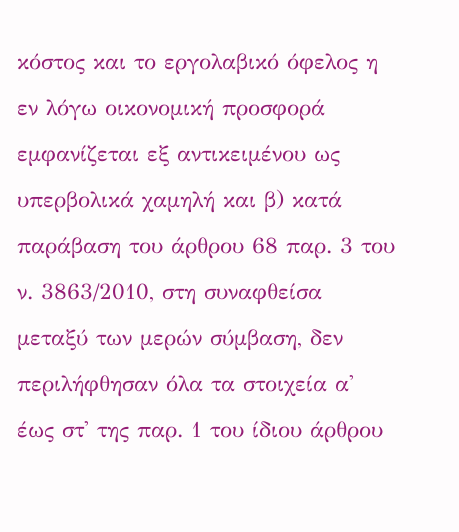κόστος και το εργολαβικό όφελος η εν λόγω οικονομική προσφορά εμφανίζεται εξ αντικειμένου ως υπερβολικά χαμηλή και β) κατά παράβαση του άρθρου 68 παρ. 3 του ν. 3863/2010, στη συναφθείσα μεταξύ των μερών σύμβαση, δεν περιλήφθησαν όλα τα στοιχεία α' έως στ' της παρ. 1 του ίδιου άρθρου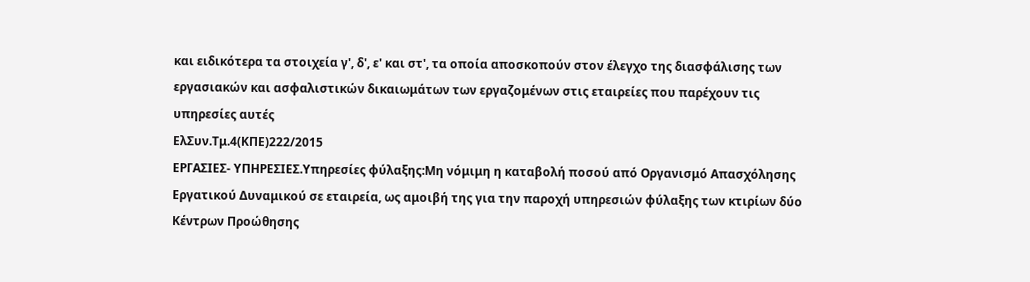και ειδικότερα τα στοιχεία γ', δ', ε' και στ', τα οποία αποσκοπούν στον έλεγχο της διασφάλισης των εργασιακών και ασφαλιστικών δικαιωμάτων των εργαζομένων στις εταιρείες που παρέχουν τις υπηρεσίες αυτές
ΕλΣυν.Τμ.4(ΚΠΕ)222/2015
ΕΡΓΑΣΙΕΣ- ΥΠΗΡΕΣΙΕΣ.Υπηρεσίες φύλαξης:Μη νόμιμη η καταβολή ποσού από Οργανισμό Απασχόλησης Εργατικού Δυναμικού σε εταιρεία, ως αμοιβή της για την παροχή υπηρεσιών φύλαξης των κτιρίων δύο Κέντρων Προώθησης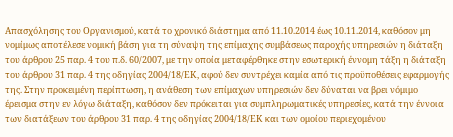Απασχόλησης του Οργανισμού, κατά το χρονικό διάστημα από 11.10.2014 έως 10.11.2014, καθόσον μη νομίμως αποτέλεσε νομική βάση για τη σύναψη της επίμαχης συμβάσεως παροχής υπηρεσιών η διάταξη του άρθρου 25 παρ. 4 του π.δ. 60/2007, με την οποία μεταφέρθηκε στην εσωτερική έννομη τάξη η διάταξη του άρθρου 31 παρ. 4 της οδηγίας 2004/18/ΕΚ, αφού δεν συντρέχει καμία από τις προϋποθέσεις εφαρμογής της. Στην προκειμένη περίπτωση, η ανάθεση των επίμαχων υπηρεσιών δεν δύναται να βρει νόμιμο έρεισμα στην εν λόγω διάταξη, καθόσον δεν πρόκειται για συμπληρωματικές υπηρεσίες, κατά την έννοια των διατάξεων του άρθρου 31 παρ. 4 της οδηγίας 2004/18/ΕΚ και των ομοίου περιεχομένου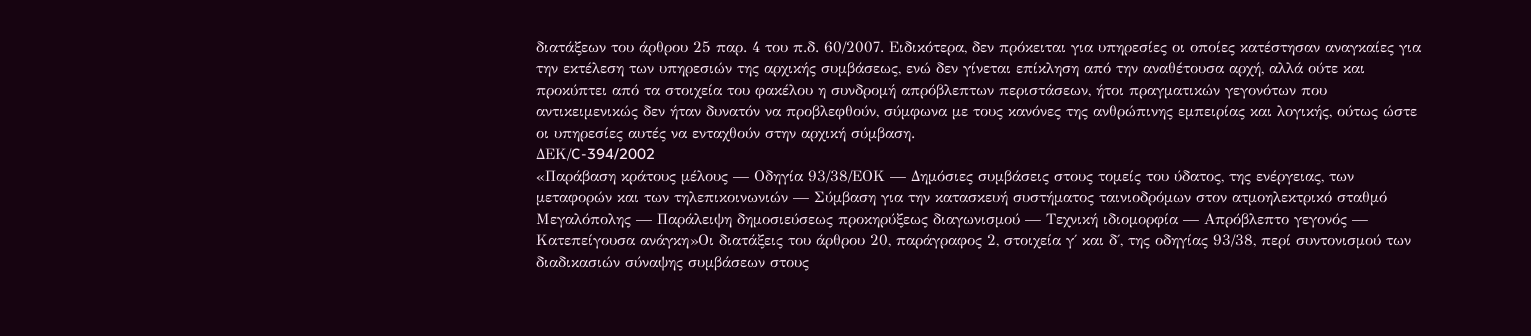διατάξεων του άρθρου 25 παρ. 4 του π.δ. 60/2007. Ειδικότερα, δεν πρόκειται για υπηρεσίες οι οποίες κατέστησαν αναγκαίες για την εκτέλεση των υπηρεσιών της αρχικής συμβάσεως, ενώ δεν γίνεται επίκληση από την αναθέτουσα αρχή, αλλά ούτε και προκύπτει από τα στοιχεία του φακέλου η συνδρομή απρόβλεπτων περιστάσεων, ήτοι πραγματικών γεγονότων που αντικειμενικώς δεν ήταν δυνατόν να προβλεφθούν, σύμφωνα με τους κανόνες της ανθρώπινης εμπειρίας και λογικής, ούτως ώστε οι υπηρεσίες αυτές να ενταχθούν στην αρχική σύμβαση.
ΔΕΚ/C-394/2002
«Παράβαση κράτους μέλους — Οδηγία 93/38/ΕΟΚ — Δημόσιες συμβάσεις στους τομείς του ύδατος, της ενέργειας, των μεταφορών και των τηλεπικοινωνιών — Σύμβαση για την κατασκευή συστήματος ταινιοδρόμων στον ατμοηλεκτρικό σταθμό Μεγαλόπολης — Παράλειψη δημοσιεύσεως προκηρύξεως διαγωνισμού — Τεχνική ιδιομορφία — Απρόβλεπτο γεγονός — Κατεπείγουσα ανάγκη»Οι διατάξεις του άρθρου 20, παράγραφος 2, στοιχεία γ΄ και δ΄, της οδηγίας 93/38, περί συντονισμού των διαδικασιών σύναψης συμβάσεων στους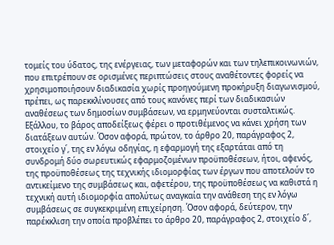τομείς του ύδατος, της ενέργειας, των μεταφορών και των τηλεπικοινωνιών, που επιτρέπουν σε ορισμένες περιπτώσεις στους αναθέτοντες φορείς να χρησιμοποιήσουν διαδικασία χωρίς προηγούμενη προκήρυξη διαγωνισμού, πρέπει, ως παρεκκλίνουσες από τους κανόνες περί των διαδικασιών αναθέσεως των δημοσίων συμβάσεων, να ερμηνεύονται συσταλτικώς. Εξάλλου, το βάρος αποδείξεως φέρει ο προτιθέμενος να κάνει χρήση των διατάξεων αυτών. Όσον αφορά, πρώτον, το άρθρο 20, παράγραφος 2, στοιχείο γ΄, της εν λόγω οδηγίας, η εφαρμογή της εξαρτάται από τη συνδρομή δύο σωρευτικώς εφαρμοζομένων προϋποθέσεων, ήτοι, αφενός, της προϋποθέσεως της τεχνικής ιδιομορφίας των έργων που αποτελούν το αντικείμενο της συμβάσεως και, αφετέρου, της προϋποθέσεως να καθιστά η τεχνική αυτή ιδιομορφία απολύτως αναγκαία την ανάθεση της εν λόγω συμβάσεως σε συγκεκριμένη επιχείρηση. Όσον αφορά, δεύτερον, την παρέκκλιση την οποία προβλέπει το άρθρο 20, παράγραφος 2, στοιχείο δ΄,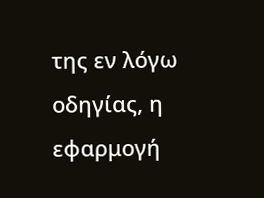της εν λόγω οδηγίας, η εφαρμογή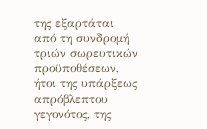της εξαρτάται από τη συνδρομή τριών σωρευτικών προϋποθέσεων, ήτοι της υπάρξεως απρόβλεπτου γεγονότος, της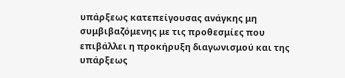υπάρξεως κατεπείγουσας ανάγκης μη συμβιβαζόμενης με τις προθεσμίες που επιβάλλει η προκήρυξη διαγωνισμού και της υπάρξεως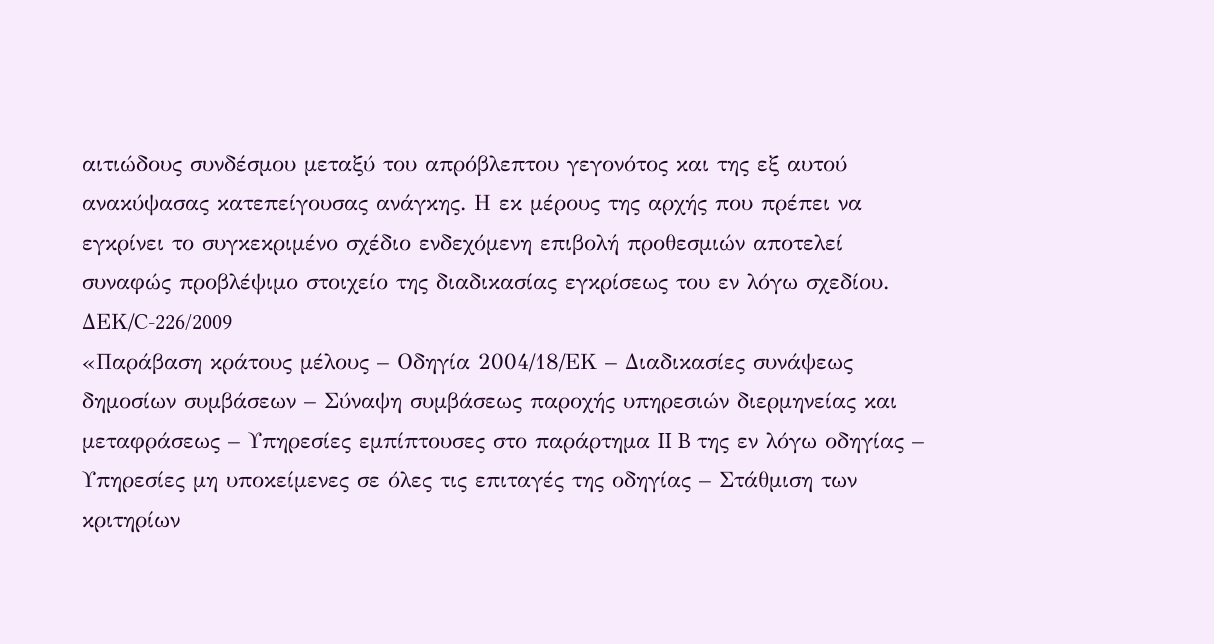αιτιώδους συνδέσμου μεταξύ του απρόβλεπτου γεγονότος και της εξ αυτού ανακύψασας κατεπείγουσας ανάγκης. Η εκ μέρους της αρχής που πρέπει να εγκρίνει το συγκεκριμένο σχέδιο ενδεχόμενη επιβολή προθεσμιών αποτελεί συναφώς προβλέψιμο στοιχείο της διαδικασίας εγκρίσεως του εν λόγω σχεδίου.
ΔΕΚ/C-226/2009
«Παράβαση κράτους μέλους – Οδηγία 2004/18/ΕΚ – Διαδικασίες συνάψεως δημοσίων συμβάσεων – Σύναψη συμβάσεως παροχής υπηρεσιών διερμηνείας και μεταφράσεως – Υπηρεσίες εμπίπτουσες στο παράρτημα II B της εν λόγω οδηγίας – Υπηρεσίες μη υποκείμενες σε όλες τις επιταγές της οδηγίας – Στάθμιση των κριτηρίων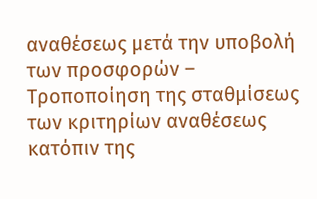αναθέσεως μετά την υποβολή των προσφορών – Tροποποίηση της σταθμίσεως των κριτηρίων αναθέσεως κατόπιν της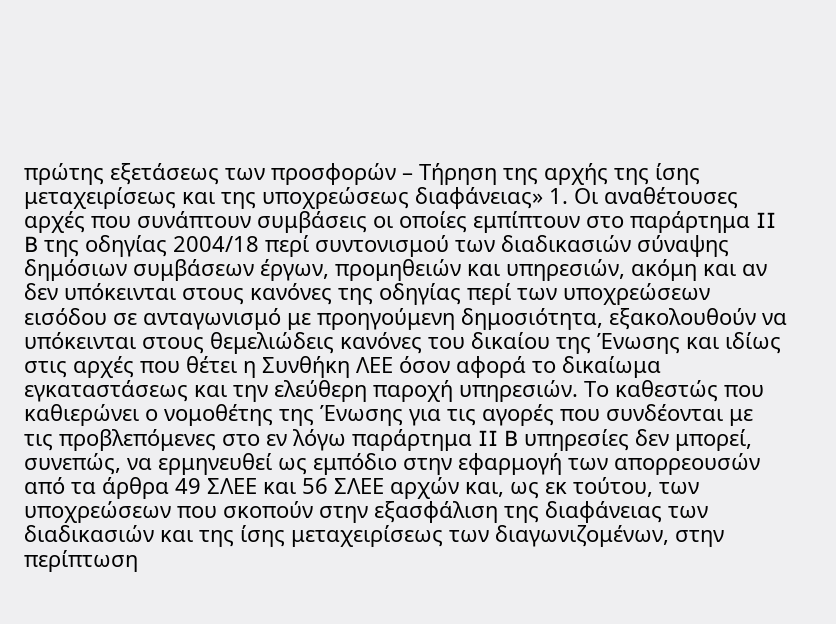πρώτης εξετάσεως των προσφορών – Τήρηση της αρχής της ίσης μεταχειρίσεως και της υποχρεώσεως διαφάνειας» 1. Οι αναθέτουσες αρχές που συνάπτουν συμβάσεις οι οποίες εμπίπτουν στο παράρτημα II B της οδηγίας 2004/18 περί συντονισμού των διαδικασιών σύναψης δημόσιων συμβάσεων έργων, προμηθειών και υπηρεσιών, ακόμη και αν δεν υπόκεινται στους κανόνες της οδηγίας περί των υποχρεώσεων εισόδου σε ανταγωνισμό με προηγούμενη δημοσιότητα, εξακολουθούν να υπόκεινται στους θεμελιώδεις κανόνες του δικαίου της Ένωσης και ιδίως στις αρχές που θέτει η Συνθήκη ΛΕΕ όσον αφορά το δικαίωμα εγκαταστάσεως και την ελεύθερη παροχή υπηρεσιών. Το καθεστώς που καθιερώνει ο νομοθέτης της Ένωσης για τις αγορές που συνδέονται με τις προβλεπόμενες στο εν λόγω παράρτημα II B υπηρεσίες δεν μπορεί, συνεπώς, να ερμηνευθεί ως εμπόδιο στην εφαρμογή των απορρεουσών από τα άρθρα 49 ΣΛΕΕ και 56 ΣΛΕΕ αρχών και, ως εκ τούτου, των υποχρεώσεων που σκοπούν στην εξασφάλιση της διαφάνειας των διαδικασιών και της ίσης μεταχειρίσεως των διαγωνιζομένων, στην περίπτωση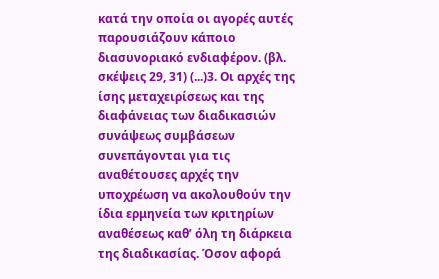κατά την οποία οι αγορές αυτές παρουσιάζουν κάποιο διασυνοριακό ενδιαφέρον. (βλ. σκέψεις 29, 31) (...)3. Οι αρχές της ίσης μεταχειρίσεως και της διαφάνειας των διαδικασιών συνάψεως συμβάσεων συνεπάγονται για τις αναθέτουσες αρχές την υποχρέωση να ακολουθούν την ίδια ερμηνεία των κριτηρίων αναθέσεως καθ’ όλη τη διάρκεια της διαδικασίας. Όσον αφορά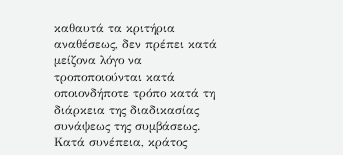καθαυτά τα κριτήρια αναθέσεως, δεν πρέπει κατά μείζονα λόγο να τροποποιούνται κατά οποιονδήποτε τρόπο κατά τη διάρκεια της διαδικασίας συνάψεως της συμβάσεως. Κατά συνέπεια, κράτος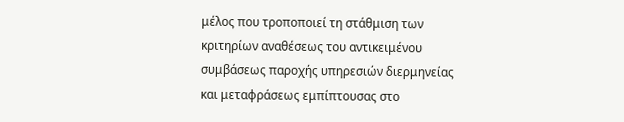μέλος που τροποποιεί τη στάθμιση των κριτηρίων αναθέσεως του αντικειμένου συμβάσεως παροχής υπηρεσιών διερμηνείας και μεταφράσεως εμπίπτουσας στο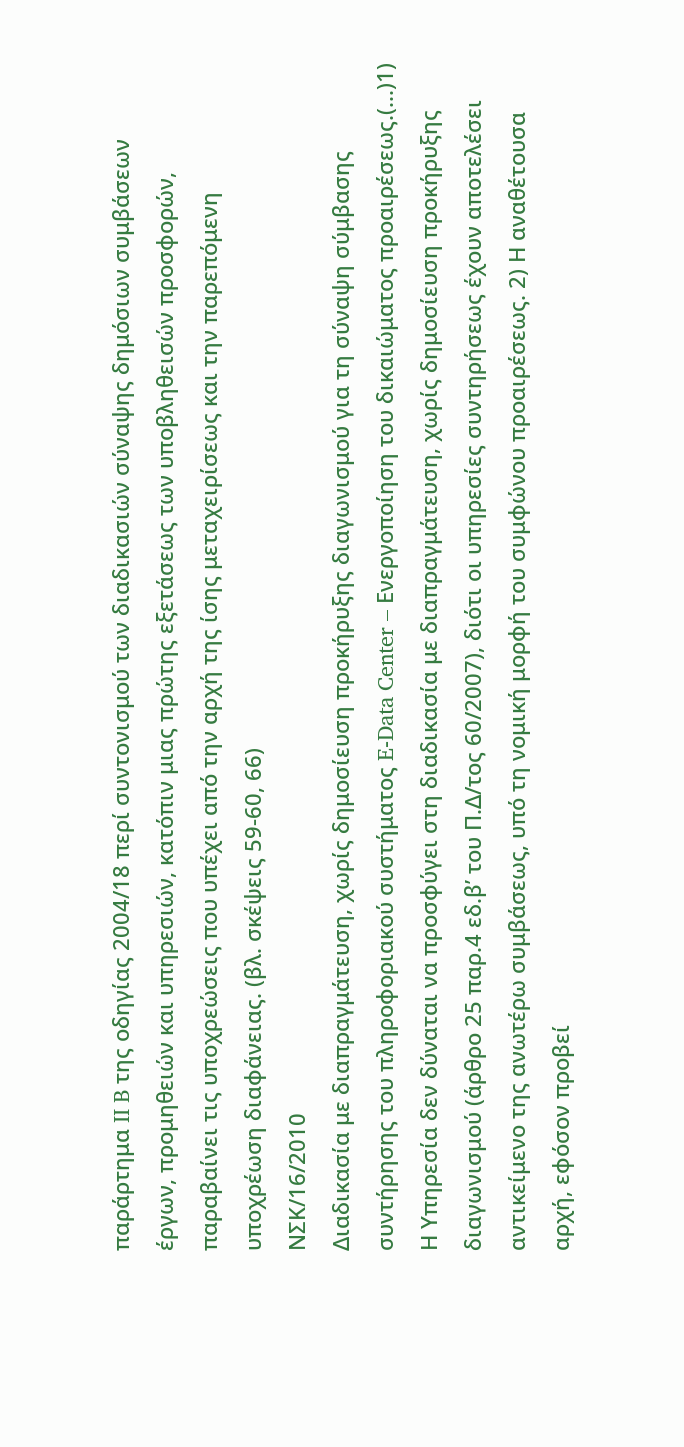παράρτημα II B της οδηγίας 2004/18 περί συντονισμού των διαδικασιών σύναψης δημόσιων συμβάσεων έργων, προμηθειών και υπηρεσιών, κατόπιν μιας πρώτης εξετάσεως των υποβληθεισών προσφορών, παραβαίνει τις υποχρεώσεις που υπέχει από την αρχή της ίσης μεταχειρίσεως και την παρεπόμενη υποχρέωση διαφάνειας. (βλ. σκέψεις 59-60, 66)
ΝΣΚ/16/2010
Διαδικασία με διαπραγμάτευση, χωρίς δημοσίευση προκήρυξης διαγωνισμού για τη σύναψη σύμβασης συντήρησης του πληροφοριακού συστήματος E-Data Center – Ενεργοποίηση του δικαιώματος προαιρέσεως.(...)1) Η Υπηρεσία δεν δύναται να προσφύγει στη διαδικασία με διαπραγμάτευση, χωρίς δημοσίευση προκήρυξης διαγωνισμού (άρθρο 25 παρ.4 εδ.β’ του Π.Δ/τος 60/2007), διότι οι υπηρεσίες συντηρήσεως έχουν αποτελέσει αντικείμενο της ανωτέρω συμβάσεως, υπό τη νομική μορφή του συμφώνου προαιρέσεως. 2) Η αναθέτουσα αρχή, εφόσον προβεί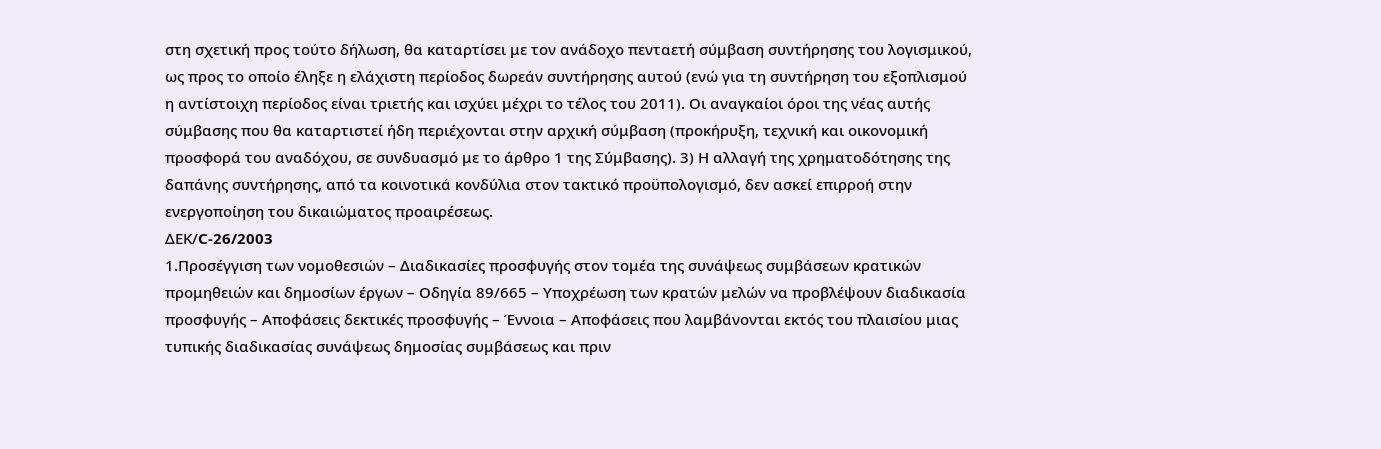στη σχετική προς τούτο δήλωση, θα καταρτίσει με τον ανάδοχο πενταετή σύμβαση συντήρησης του λογισμικού, ως προς το οποίο έληξε η ελάχιστη περίοδος δωρεάν συντήρησης αυτού (ενώ για τη συντήρηση του εξοπλισμού η αντίστοιχη περίοδος είναι τριετής και ισχύει μέχρι το τέλος του 2011). Οι αναγκαίοι όροι της νέας αυτής σύμβασης που θα καταρτιστεί ήδη περιέχονται στην αρχική σύμβαση (προκήρυξη, τεχνική και οικονομική προσφορά του αναδόχου, σε συνδυασμό με το άρθρο 1 της Σύμβασης). 3) Η αλλαγή της χρηματοδότησης της δαπάνης συντήρησης, από τα κοινοτικά κονδύλια στον τακτικό προϋπολογισμό, δεν ασκεί επιρροή στην ενεργοποίηση του δικαιώματος προαιρέσεως.
ΔΕΚ/C-26/2003
1.Προσέγγιση των νομοθεσιών – Διαδικασίες προσφυγής στον τομέα της συνάψεως συμβάσεων κρατικών προμηθειών και δημοσίων έργων – Οδηγία 89/665 – Υποχρέωση των κρατών μελών να προβλέψουν διαδικασία προσφυγής – Αποφάσεις δεκτικές προσφυγής – Έννοια – Αποφάσεις που λαμβάνονται εκτός του πλαισίου μιας τυπικής διαδικασίας συνάψεως δημοσίας συμβάσεως και πριν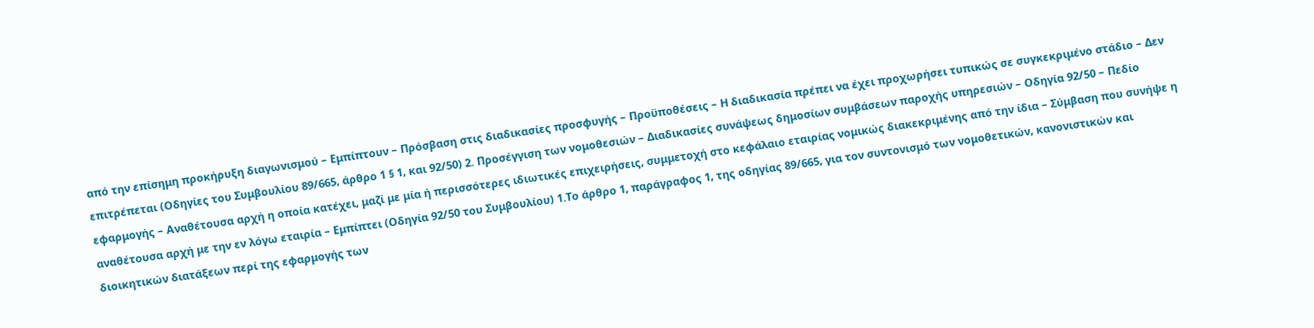από την επίσημη προκήρυξη διαγωνισμού – Εμπίπτουν – Πρόσβαση στις διαδικασίες προσφυγής – Προϋποθέσεις – Η διαδικασία πρέπει να έχει προχωρήσει τυπικώς σε συγκεκριμένο στάδιο – Δεν επιτρέπεται (Οδηγίες του Συμβουλίου 89/665, άρθρο 1 § 1, και 92/50) 2. Προσέγγιση των νομοθεσιών – Διαδικασίες συνάψεως δημοσίων συμβάσεων παροχής υπηρεσιών – Οδηγία 92/50 – Πεδίο εφαρμογής – Αναθέτουσα αρχή η οποία κατέχει, μαζί με μία ή περισσότερες ιδιωτικές επιχειρήσεις, συμμετοχή στο κεφάλαιο εταιρίας νομικώς διακεκριμένης από την ίδια – Σύμβαση που συνήψε η αναθέτουσα αρχή με την εν λόγω εταιρία – Εμπίπτει (Οδηγία 92/50 του Συμβουλίου) 1.Το άρθρο 1, παράγραφος 1, της οδηγίας 89/665, για τον συντονισμό των νομοθετικών, κανονιστικών και διοικητικών διατάξεων περί της εφαρμογής των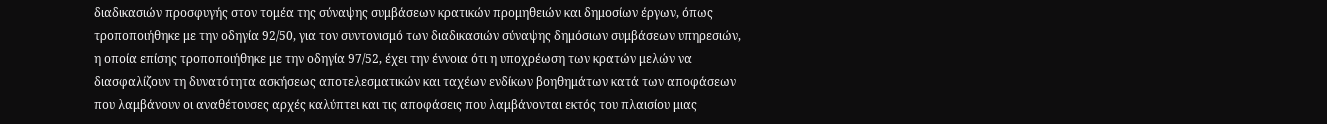διαδικασιών προσφυγής στον τομέα της σύναψης συμβάσεων κρατικών προμηθειών και δημοσίων έργων, όπως τροποποιήθηκε με την οδηγία 92/50, για τον συντονισμό των διαδικασιών σύναψης δημόσιων συμβάσεων υπηρεσιών, η οποία επίσης τροποποιήθηκε με την οδηγία 97/52, έχει την έννοια ότι η υποχρέωση των κρατών μελών να διασφαλίζουν τη δυνατότητα ασκήσεως αποτελεσματικών και ταχέων ενδίκων βοηθημάτων κατά των αποφάσεων που λαμβάνουν οι αναθέτουσες αρχές καλύπτει και τις αποφάσεις που λαμβάνονται εκτός του πλαισίου μιας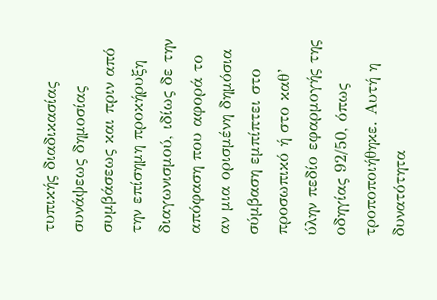τυπικής διαδικασίας συνάψεως δημοσίας συμβάσεως και πριν από την επίσημη προκήρυξη διαγωνισμού, ιδίως δε την απόφαση που αφορά το αν μια ορισμένη δημόσια σύμβαση εμπίπτει στο προσωπικό ή στο καθ’ ύλην πεδίο εφαρμογής της οδηγίας 92/50, όπως τροποποιήθηκε. Αυτή η δυνατότητα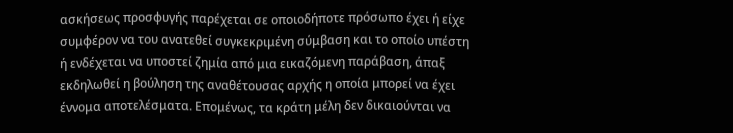ασκήσεως προσφυγής παρέχεται σε οποιοδήποτε πρόσωπο έχει ή είχε συμφέρον να του ανατεθεί συγκεκριμένη σύμβαση και το οποίο υπέστη ή ενδέχεται να υποστεί ζημία από μια εικαζόμενη παράβαση, άπαξ εκδηλωθεί η βούληση της αναθέτουσας αρχής η οποία μπορεί να έχει έννομα αποτελέσματα. Επομένως, τα κράτη μέλη δεν δικαιούνται να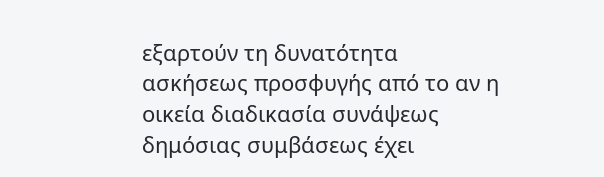εξαρτούν τη δυνατότητα ασκήσεως προσφυγής από το αν η οικεία διαδικασία συνάψεως δημόσιας συμβάσεως έχει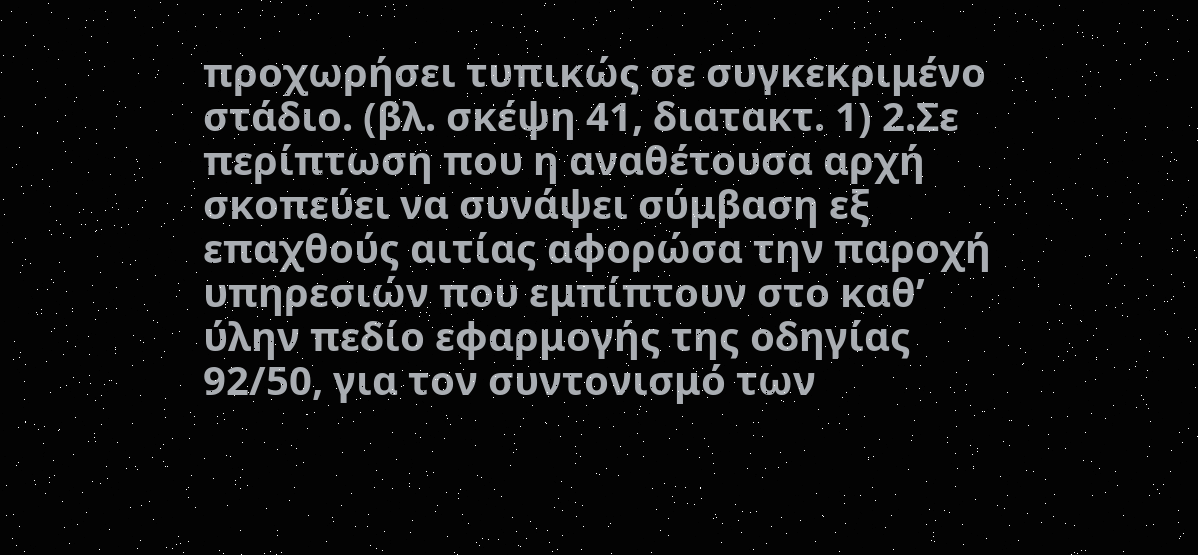προχωρήσει τυπικώς σε συγκεκριμένο στάδιο. (βλ. σκέψη 41, διατακτ. 1) 2.Σε περίπτωση που η αναθέτουσα αρχή σκοπεύει να συνάψει σύμβαση εξ επαχθούς αιτίας αφορώσα την παροχή υπηρεσιών που εμπίπτουν στο καθ’ ύλην πεδίο εφαρμογής της οδηγίας 92/50, για τον συντονισμό των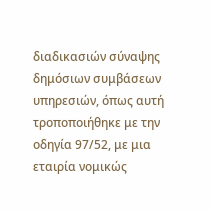διαδικασιών σύναψης δημόσιων συμβάσεων υπηρεσιών, όπως αυτή τροποποιήθηκε με την οδηγία 97/52, με μια εταιρία νομικώς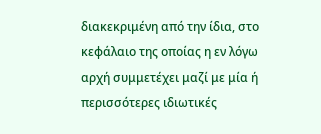διακεκριμένη από την ίδια, στο κεφάλαιο της οποίας η εν λόγω αρχή συμμετέχει μαζί με μία ή περισσότερες ιδιωτικές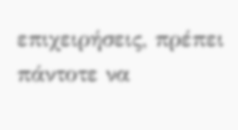επιχειρήσεις, πρέπει πάντοτε να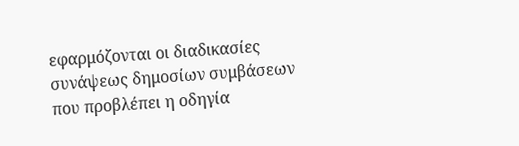εφαρμόζονται οι διαδικασίες συνάψεως δημοσίων συμβάσεων που προβλέπει η οδηγία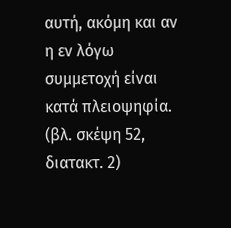αυτή, ακόμη και αν η εν λόγω συμμετοχή είναι κατά πλειοψηφία. (βλ. σκέψη 52, διατακτ. 2)